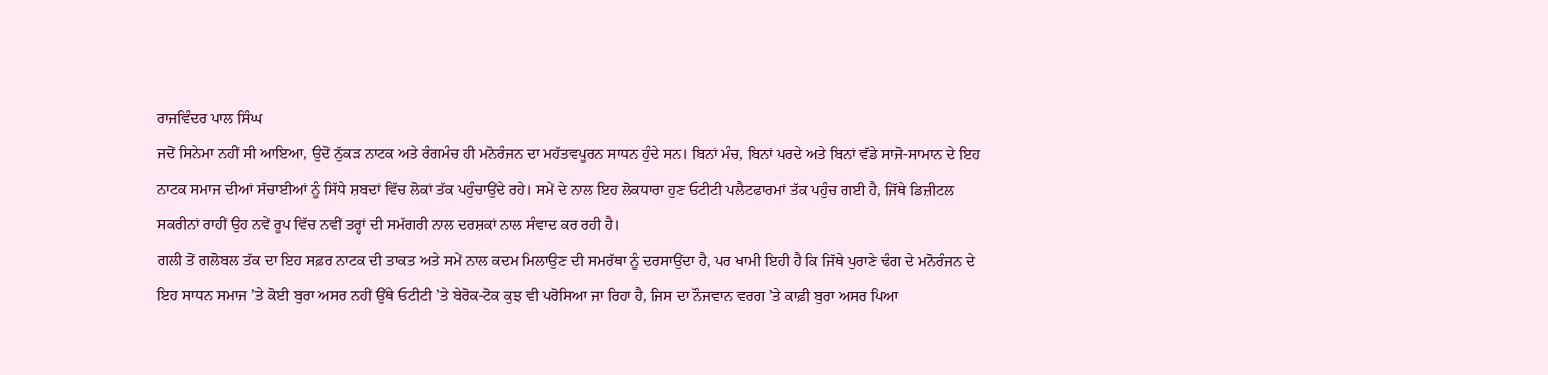ਰਾਜਵਿੰਦਰ ਪਾਲ ਸਿੰਘ
ਜਦੋਂ ਸਿਨੇਮਾ ਨਹੀਂ ਸੀ ਆਇਆ, ਉਦੋਂ ਨੁੱਕੜ ਨਾਟਕ ਅਤੇ ਰੰਗਮੰਚ ਹੀ ਮਨੋਰੰਜਨ ਦਾ ਮਹੱਤਵਪੂਰਨ ਸਾਧਨ ਹੁੰਦੇ ਸਨ। ਬਿਨਾਂ ਮੰਚ, ਬਿਨਾਂ ਪਰਦੇ ਅਤੇ ਬਿਨਾਂ ਵੱਡੇ ਸਾਜੋ-ਸਾਮਾਨ ਦੇ ਇਹ ਨਾਟਕ ਸਮਾਜ ਦੀਆਂ ਸੱਚਾਈਆਂ ਨੂੰ ਸਿੱਧੇ ਸ਼ਬਦਾਂ ਵਿੱਚ ਲੋਕਾਂ ਤੱਕ ਪਹੁੰਚਾਉਂਦੇ ਰਹੇ। ਸਮੇਂ ਦੇ ਨਾਲ ਇਹ ਲੋਕਧਾਰਾ ਹੁਣ ਓਟੀਟੀ ਪਲੈਟਫਾਰਮਾਂ ਤੱਕ ਪਹੁੰਚ ਗਈ ਹੈ, ਜਿੱਥੇ ਡਿਜ਼ੀਟਲ ਸਕਰੀਨਾਂ ਰਾਹੀਂ ਉਹ ਨਵੇਂ ਰੂਪ ਵਿੱਚ ਨਵੀਂ ਤਰ੍ਹਾਂ ਦੀ ਸਮੱਗਰੀ ਨਾਲ ਦਰਸ਼ਕਾਂ ਨਾਲ ਸੰਵਾਦ ਕਰ ਰਹੀ ਹੈ।
ਗਲੀ ਤੋਂ ਗਲੋਬਲ ਤੱਕ ਦਾ ਇਹ ਸਫ਼ਰ ਨਾਟਕ ਦੀ ਤਾਕਤ ਅਤੇ ਸਮੇਂ ਨਾਲ ਕਦਮ ਮਿਲਾਉਣ ਦੀ ਸਮਰੱਥਾ ਨੂੰ ਦਰਸਾਉਂਦਾ ਹੈ, ਪਰ ਖਾਮੀ ਇਹੀ ਹੈ ਕਿ ਜਿੱਥੇ ਪੁਰਾਣੇ ਢੰਗ ਦੇ ਮਨੋਰੰਜਨ ਦੇ ਇਹ ਸਾਧਨ ਸਮਾਜ ’ਤੇ ਕੋਈ ਬੁਰਾ ਅਸਰ ਨਹੀਂ ਉੱਥੇ ਓਟੀਟੀ ’ਤੇ ਬੇਰੋਕ-ਟੋਕ ਕੁਝ ਵੀ ਪਰੋਸਿਆ ਜਾ ਰਿਹਾ ਹੈ, ਜਿਸ ਦਾ ਨੌਜਵਾਨ ਵਰਗ ’ਤੇ ਕਾਫ਼ੀ ਬੁਰਾ ਅਸਰ ਪਿਆ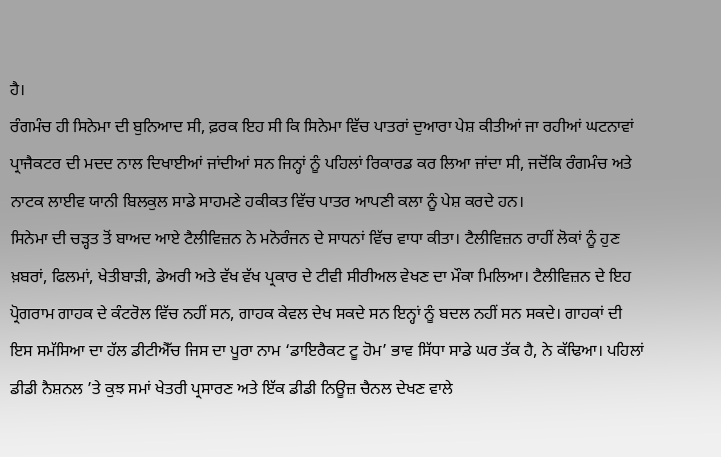ਹੈ।
ਰੰਗਮੰਚ ਹੀ ਸਿਨੇਮਾ ਦੀ ਬੁਨਿਆਦ ਸੀ, ਫ਼ਰਕ ਇਹ ਸੀ ਕਿ ਸਿਨੇਮਾ ਵਿੱਚ ਪਾਤਰਾਂ ਦੁਆਰਾ ਪੇਸ਼ ਕੀਤੀਆਂ ਜਾ ਰਹੀਆਂ ਘਟਨਾਵਾਂ ਪ੍ਰਾਜੈਕਟਰ ਦੀ ਮਦਦ ਨਾਲ ਦਿਖਾਈਆਂ ਜਾਂਦੀਆਂ ਸਨ ਜਿਨ੍ਹਾਂ ਨੂੰ ਪਹਿਲਾਂ ਰਿਕਾਰਡ ਕਰ ਲਿਆ ਜਾਂਦਾ ਸੀ, ਜਦੋਂਕਿ ਰੰਗਮੰਚ ਅਤੇ ਨਾਟਕ ਲਾਈਵ ਯਾਨੀ ਬਿਲਕੁਲ ਸਾਡੇ ਸਾਹਮਣੇ ਹਕੀਕਤ ਵਿੱਚ ਪਾਤਰ ਆਪਣੀ ਕਲਾ ਨੂੰ ਪੇਸ਼ ਕਰਦੇ ਹਨ।
ਸਿਨੇਮਾ ਦੀ ਚੜ੍ਹਤ ਤੋਂ ਬਾਅਦ ਆਏ ਟੈਲੀਵਿਜ਼ਨ ਨੇ ਮਨੋਰੰਜਨ ਦੇ ਸਾਧਨਾਂ ਵਿੱਚ ਵਾਧਾ ਕੀਤਾ। ਟੈਲੀਵਿਜ਼ਨ ਰਾਹੀਂ ਲੋਕਾਂ ਨੂੰ ਹੁਣ ਖ਼ਬਰਾਂ, ਫਿਲਮਾਂ, ਖੇਤੀਬਾੜੀ, ਡੇਅਰੀ ਅਤੇ ਵੱਖ ਵੱਖ ਪ੍ਰਕਾਰ ਦੇ ਟੀਵੀ ਸੀਰੀਅਲ ਵੇਖਣ ਦਾ ਮੌਕਾ ਮਿਲਿਆ। ਟੈਲੀਵਿਜ਼ਨ ਦੇ ਇਹ ਪ੍ਰੋਗਰਾਮ ਗਾਹਕ ਦੇ ਕੰਟਰੋਲ ਵਿੱਚ ਨਹੀਂ ਸਨ, ਗਾਹਕ ਕੇਵਲ ਦੇਖ ਸਕਦੇ ਸਨ ਇਨ੍ਹਾਂ ਨੂੰ ਬਦਲ ਨਹੀਂ ਸਨ ਸਕਦੇ। ਗਾਹਕਾਂ ਦੀ ਇਸ ਸਮੱਸਿਆ ਦਾ ਹੱਲ ਡੀਟੀਐੱਚ ਜਿਸ ਦਾ ਪੂਰਾ ਨਾਮ ‘ਡਾਇਰੈਕਟ ਟੂ ਹੋਮ’ ਭਾਵ ਸਿੱਧਾ ਸਾਡੇ ਘਰ ਤੱਕ ਹੈ, ਨੇ ਕੱਢਿਆ। ਪਹਿਲਾਂ ਡੀਡੀ ਨੈਸ਼ਨਲ ’ਤੇ ਕੁਝ ਸਮਾਂ ਖੇਤਰੀ ਪ੍ਰਸਾਰਣ ਅਤੇ ਇੱਕ ਡੀਡੀ ਨਿਊਜ਼ ਚੈਨਲ ਦੇਖਣ ਵਾਲੇ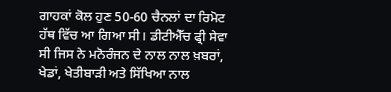ਗਾਹਕਾਂ ਕੋਲ ਹੁਣ 50-60 ਚੈਨਲਾਂ ਦਾ ਰਿਮੋਟ ਹੱਥ ਵਿੱਚ ਆ ਗਿਆ ਸੀ। ਡੀਟੀਐੱਚ ਫ੍ਰੀ ਸੇਵਾ ਸੀ ਜਿਸ ਨੇ ਮਨੋਰੰਜਨ ਦੇ ਨਾਲ ਨਾਲ ਖ਼ਬਰਾਂ, ਖੇਡਾਂ, ਖੇਤੀਬਾੜੀ ਅਤੇ ਸਿੱਖਿਆ ਨਾਲ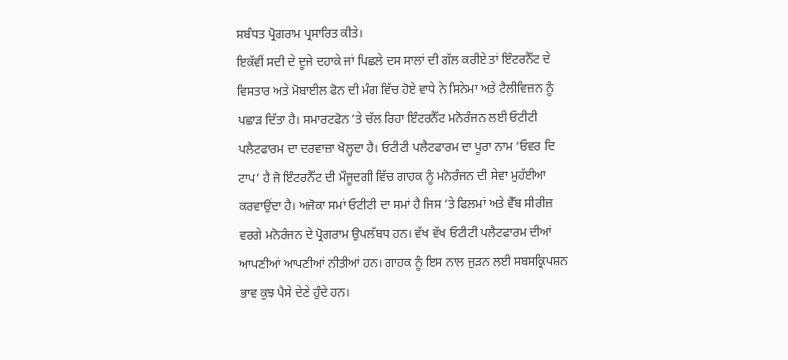ਸਬੰਧਤ ਪ੍ਰੋਗਰਾਮ ਪ੍ਰਸਾਰਿਤ ਕੀਤੇ।
ਇਕੱਵੀਂ ਸਦੀ ਦੇ ਦੂਜੇ ਦਹਾਕੇ ਜਾਂ ਪਿਛਲੇ ਦਸ ਸਾਲਾਂ ਦੀ ਗੱਲ ਕਰੀਏ ਤਾਂ ਇੰਟਰਨੈੱਟ ਦੇ ਵਿਸਤਾਰ ਅਤੇ ਮੋਬਾਈਲ ਫੋਨ ਦੀ ਮੰਗ ਵਿੱਚ ਹੋਏ ਵਾਧੇ ਨੇ ਸਿਨੇਮਾ ਅਤੇ ਟੈਲੀਵਿਜ਼ਨ ਨੂੰ ਪਛਾੜ ਦਿੱਤਾ ਹੈ। ਸਮਾਰਟਫੋਨ ’ਤੇ ਚੱਲ ਰਿਹਾ ਇੰਟਰਨੈੱਟ ਮਨੋਰੰਜਨ ਲਈ ਓਟੀਟੀ ਪਲੈਟਫਾਰਮ ਦਾ ਦਰਵਾਜ਼ਾ ਖੋਲ੍ਹਦਾ ਹੈ। ਓਟੀਟੀ ਪਲੈਟਫਾਰਮ ਦਾ ਪੂਰਾ ਨਾਮ ‘ਓਵਰ ਦਿ ਟਾਪ’ ਹੈ ਜੋ ਇੰਟਰਨੈੱਟ ਦੀ ਮੌਜੂਦਗੀ ਵਿੱਚ ਗਾਹਕ ਨੂੰ ਮਨੋਰੰਜਨ ਦੀ ਸੇਵਾ ਮੁਹੱਈਆ ਕਰਵਾਉਂਦਾ ਹੈ। ਅਜੋਕਾ ਸਮਾਂ ਓਟੀਟੀ ਦਾ ਸਮਾਂ ਹੈ ਜਿਸ ’ਤੇ ਫਿਲਮਾਂ ਅਤੇ ਵੈੱਬ ਸੀਰੀਜ਼ ਵਰਗੇ ਮਨੋਰੰਜਨ ਦੇ ਪ੍ਰੋਗਰਾਮ ਉਪਲੱਬਧ ਹਨ। ਵੱਖ ਵੱਖ ਓਟੀਟੀ ਪਲੈਟਫਾਰਮ ਦੀਆਂ ਆਪਣੀਆਂ ਆਪਣੀਆਂ ਨੀਤੀਆਂ ਹਨ। ਗਾਹਕ ਨੂੰ ਇਸ ਨਾਲ ਜੁੜਨ ਲਈ ਸਬਸਕ੍ਰਿਪਸ਼ਨ ਭਾਵ ਕੁਝ ਪੈਸੇ ਦੇਣੇ ਹੁੰਦੇ ਹਨ।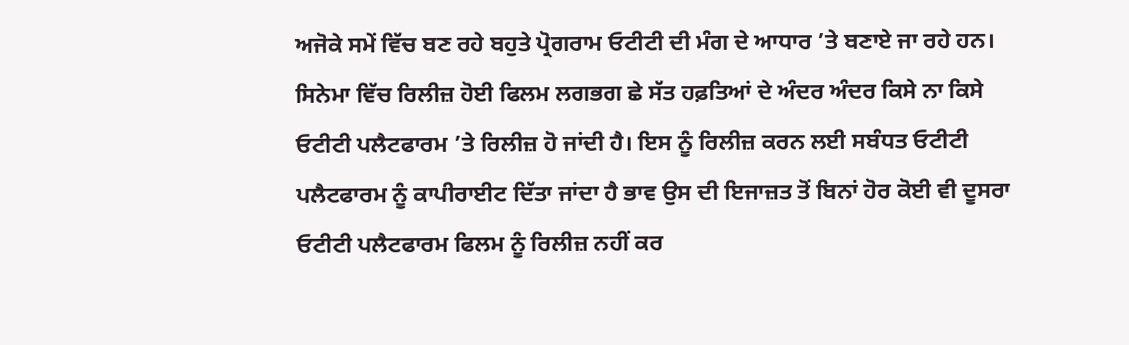ਅਜੋਕੇ ਸਮੇਂ ਵਿੱਚ ਬਣ ਰਹੇ ਬਹੁਤੇ ਪ੍ਰੋਗਰਾਮ ਓਟੀਟੀ ਦੀ ਮੰਗ ਦੇ ਆਧਾਰ ’ਤੇ ਬਣਾਏ ਜਾ ਰਹੇ ਹਨ। ਸਿਨੇਮਾ ਵਿੱਚ ਰਿਲੀਜ਼ ਹੋਈ ਫਿਲਮ ਲਗਭਗ ਛੇ ਸੱਤ ਹਫ਼ਤਿਆਂ ਦੇ ਅੰਦਰ ਅੰਦਰ ਕਿਸੇ ਨਾ ਕਿਸੇ ਓਟੀਟੀ ਪਲੈਟਫਾਰਮ ’ਤੇ ਰਿਲੀਜ਼ ਹੋ ਜਾਂਦੀ ਹੈ। ਇਸ ਨੂੰ ਰਿਲੀਜ਼ ਕਰਨ ਲਈ ਸਬੰਧਤ ਓਟੀਟੀ ਪਲੈਟਫਾਰਮ ਨੂੰ ਕਾਪੀਰਾਈਟ ਦਿੱਤਾ ਜਾਂਦਾ ਹੈ ਭਾਵ ਉਸ ਦੀ ਇਜਾਜ਼ਤ ਤੋਂ ਬਿਨਾਂ ਹੋਰ ਕੋਈ ਵੀ ਦੂਸਰਾ ਓਟੀਟੀ ਪਲੈਟਫਾਰਮ ਫਿਲਮ ਨੂੰ ਰਿਲੀਜ਼ ਨਹੀਂ ਕਰ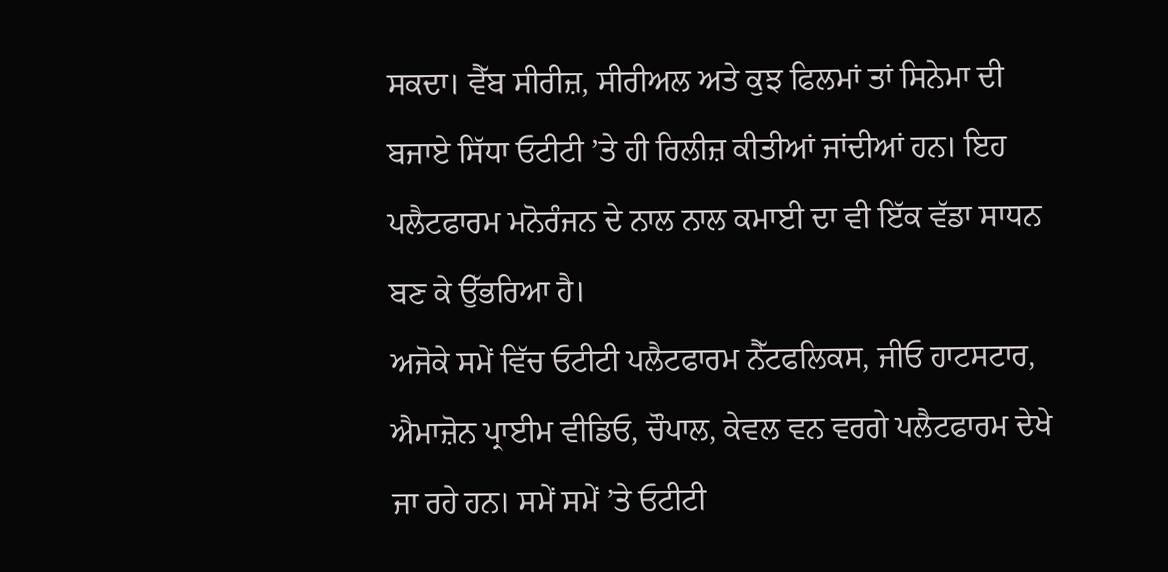ਸਕਦਾ। ਵੈੱਬ ਸੀਰੀਜ਼, ਸੀਰੀਅਲ ਅਤੇ ਕੁਝ ਫਿਲਮਾਂ ਤਾਂ ਸਿਨੇਮਾ ਦੀ ਬਜਾਏ ਸਿੱਧਾ ਓਟੀਟੀ ’ਤੇ ਹੀ ਰਿਲੀਜ਼ ਕੀਤੀਆਂ ਜਾਂਦੀਆਂ ਹਨ। ਇਹ ਪਲੈਟਫਾਰਮ ਮਨੋਰੰਜਨ ਦੇ ਨਾਲ ਨਾਲ ਕਮਾਈ ਦਾ ਵੀ ਇੱਕ ਵੱਡਾ ਸਾਧਨ ਬਣ ਕੇ ਉੱਭਰਿਆ ਹੈ।
ਅਜੋਕੇ ਸਮੇਂ ਵਿੱਚ ਓਟੀਟੀ ਪਲੈਟਫਾਰਮ ਨੈੱਟਫਲਿਕਸ, ਜੀਓ ਹਾਟਸਟਾਰ, ਐਮਾਜ਼ੋਨ ਪ੍ਰਾਈਮ ਵੀਡਿਓ, ਚੌਪਾਲ, ਕੇਵਲ ਵਨ ਵਰਗੇ ਪਲੈਟਫਾਰਮ ਦੇਖੇ ਜਾ ਰਹੇ ਹਨ। ਸਮੇਂ ਸਮੇਂ ’ਤੇ ਓਟੀਟੀ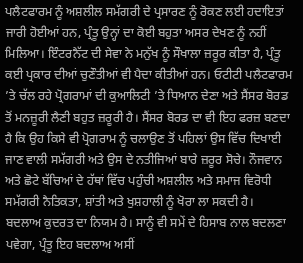ਪਲੈਟਫਾਰਮ ਨੂੰ ਅਸ਼ਲੀਲ ਸਮੱਗਰੀ ਦੇ ਪ੍ਰਸਾਰਣ ਨੂੰ ਰੋਕਣ ਲਈ ਹਦਾਇਤਾਂ ਜਾਰੀ ਹੋਈਆਂ ਹਨ, ਪ੍ਰੰਤੂ ਉਨ੍ਹਾਂ ਦਾ ਕੋਈ ਬਹੁਤਾ ਅਸਰ ਦੇਖਣ ਨੂੰ ਨਹੀਂ ਮਿਲਿਆ। ਇੰਟਰਨੈੱਟ ਦੀ ਸੇਵਾ ਨੇ ਮਨੁੱਖ ਨੂੰ ਸੌਖਾਲਾ ਜ਼ਰੂਰ ਕੀਤਾ ਹੈ, ਪ੍ਰੰਤੂ ਕਈ ਪ੍ਰਕਾਰ ਦੀਆਂ ਚੁਣੌਤੀਆਂ ਵੀ ਪੈਦਾ ਕੀਤੀਆਂ ਹਨ। ਓਟੀਟੀ ਪਲੈਟਫਾਰਮ ’ਤੇ ਚੱਲ ਰਹੇ ਪ੍ਰੋਗਰਾਮਾਂ ਦੀ ਕੁਆਲਿਟੀ ’ਤੇ ਧਿਆਨ ਦੇਣਾ ਅਤੇ ਸੈਂਸਰ ਬੋਰਡ ਤੋਂ ਮਨਜ਼ੂਰੀ ਲੈਣੀ ਬਹੁਤ ਜ਼ਰੂਰੀ ਹੈ। ਸੈਂਸਰ ਬੋਰਡ ਦਾ ਵੀ ਇਹ ਫਰਜ਼ ਬਣਦਾ ਹੈ ਕਿ ਉਹ ਕਿਸੇ ਵੀ ਪ੍ਰੋਗਰਾਮ ਨੂੰ ਚਲਾਉਣ ਤੋਂ ਪਹਿਲਾਂ ਉਸ ਵਿੱਚ ਦਿਖਾਈ ਜਾਣ ਵਾਲੀ ਸਮੱਗਰੀ ਅਤੇ ਉਸ ਦੇ ਨਤੀਜਿਆਂ ਬਾਰੇ ਜ਼ਰੂਰ ਸੋਚੇ। ਨੌਜਵਾਨ ਅਤੇ ਛੋਟੇ ਬੱਚਿਆਂ ਦੇ ਹੱਥਾਂ ਵਿੱਚ ਪਹੁੰਚੀ ਅਸ਼ਲੀਲ ਅਤੇ ਸਮਾਜ ਵਿਰੋਧੀ ਸਮੱਗਰੀ ਨੈਤਿਕਤਾ, ਸ਼ਾਂਤੀ ਅਤੇ ਖੁਸ਼ਹਾਲੀ ਨੂੰ ਖੋਰਾ ਲਾ ਸਕਦੀ ਹੈ।
ਬਦਲਾਅ ਕੁਦਰਤ ਦਾ ਨਿਯਮ ਹੈ। ਸਾਨੂੰ ਵੀ ਸਮੇਂ ਦੇ ਹਿਸਾਬ ਨਾਲ ਬਦਲਣਾ ਪਵੇਗਾ, ਪ੍ਰੰਤੂ ਇਹ ਬਦਲਾਅ ਅਸੀਂ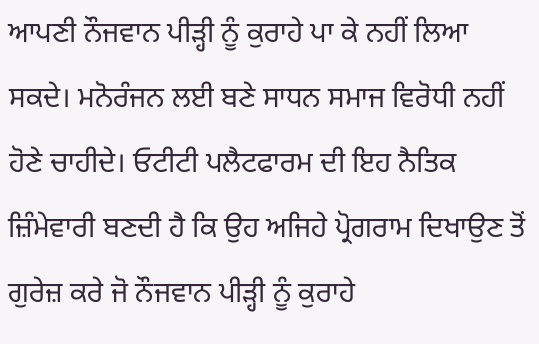ਆਪਣੀ ਨੌਜਵਾਨ ਪੀੜ੍ਹੀ ਨੂੰ ਕੁਰਾਹੇ ਪਾ ਕੇ ਨਹੀਂ ਲਿਆ ਸਕਦੇ। ਮਨੋਰੰਜਨ ਲਈ ਬਣੇ ਸਾਧਨ ਸਮਾਜ ਵਿਰੋਧੀ ਨਹੀਂ ਹੋਣੇ ਚਾਹੀਦੇ। ਓਟੀਟੀ ਪਲੈਟਫਾਰਮ ਦੀ ਇਹ ਨੈਤਿਕ ਜ਼ਿੰਮੇਵਾਰੀ ਬਣਦੀ ਹੈ ਕਿ ਉਹ ਅਜਿਹੇ ਪ੍ਰੋਗਰਾਮ ਦਿਖਾਉਣ ਤੋਂ ਗੁਰੇਜ਼ ਕਰੇ ਜੋ ਨੌਜਵਾਨ ਪੀੜ੍ਹੀ ਨੂੰ ਕੁਰਾਹੇ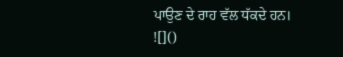ਪਾਉਣ ਦੇ ਰਾਹ ਵੱਲ ਧੱਕਦੇ ਹਨ।
![]()